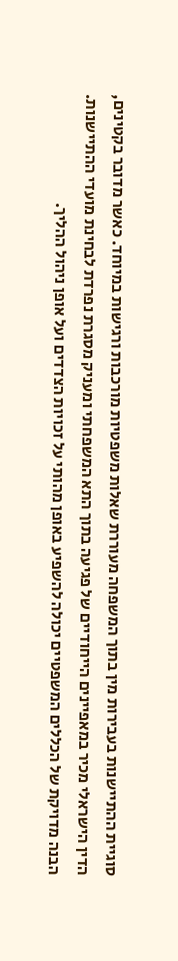סוגיית ההתיישנות בעבירות מין בתוך המשפחה מעוררת שאלות משפטיות מורכבות ורגישות במיוחד. כאשר מדובר בקטינים, הדין הישראלי מכיר במאפיינים הייחודיים של פגיעה בתוך התא המשפחתי ומעניק מסגרת נפרדת לבחינת מועדי ההתיישנות. הבנה מדויקת של הכללים המשפטיים יכולה להשפיע באופן מהותי על זכויות הצדדים ועל אופן ניהול ההליך.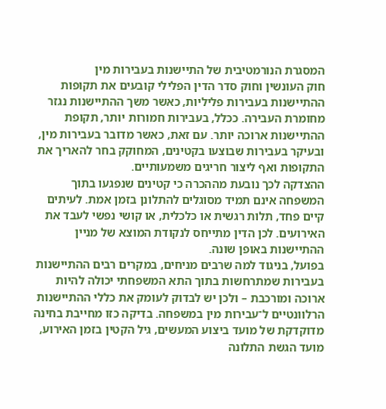המסגרת הנורמטיבית של התיישנות בעבירות מין
חוק העונשין וחוק סדר הדין הפלילי קובעים את תקופות ההתיישנות בעבירות פליליות, כאשר משך ההתיישנות נגזר מחומרת העבירה. ככלל, בעבירות חמורות יותר, תקופת ההתיישנות ארוכה יותר. עם זאת, כאשר מדובר בעבירות מין, ובעיקר בעבירות שבוצעו בקטינים, המחוקק בחר להאריך את התקופות ואף ליצור חריגים משמעותיים.
ההצדקה לכך נובעת מההכרה כי קטינים שנפגעו בתוך המשפחה אינם תמיד מסוגלים להתלונן בזמן אמת. לעיתים קיים פחד, תלות רגשית או כלכלית, או קושי נפשי לעבד את האירועים. לכן הדין מתייחס לנקודת המוצא של מניין ההתיישנות באופן שונה.
בפועל, בניגוד למה שרבים מניחים, במקרים רבים ההתיישנות בעבירות שמתרחשות בתוך התא המשפחתי יכולה להיות ארוכה ומורכבת – ולכן יש לבדוק לעומק את כללי ההתיישנות הרלוונטיים ל־עבירות מין במשפחה. בדיקה כזו מחייבת בחינה מדוקדקת של מועד ביצוע המעשים, גיל הקטין בזמן האירוע, מועד הגשת התלונה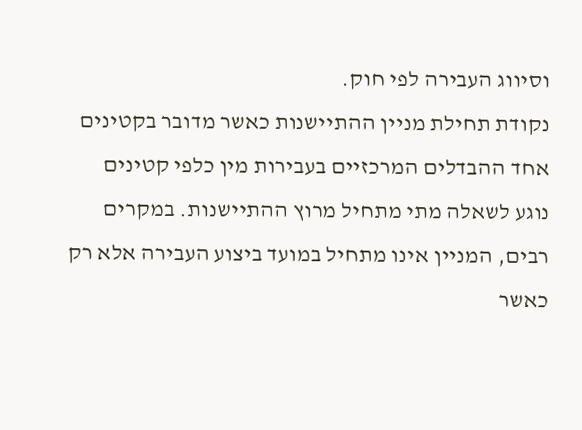וסיווג העבירה לפי חוק.
נקודת תחילת מניין ההתיישנות כאשר מדובר בקטינים
אחד ההבדלים המרכזיים בעבירות מין כלפי קטינים נוגע לשאלה מתי מתחיל מרוץ ההתיישנות. במקרים רבים, המניין אינו מתחיל במועד ביצוע העבירה אלא רק כאשר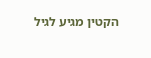הקטין מגיע לגיל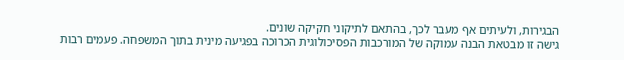הבגירות, ולעיתים אף מעבר לכך, בהתאם לתיקוני חקיקה שונים.
גישה זו מבטאת הבנה עמוקה של המורכבות הפסיכולוגית הכרוכה בפגיעה מינית בתוך המשפחה. פעמים רבות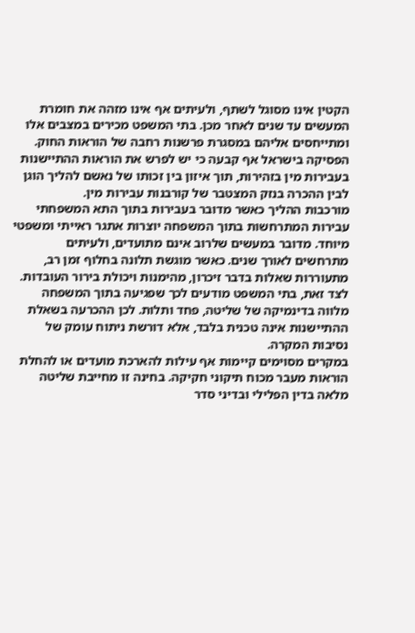הקטין אינו מסוגל לשתף, ולעיתים אף אינו מזהה את חומרת המעשים עד שנים לאחר מכן. בתי המשפט מכירים במצבים אלו ומתייחסים אליהם במסגרת פרשנות רחבה של הוראות החוק.
הפסיקה בישראל אף קבעה כי יש לפרש את הוראות ההתיישנות בעבירות מין בזהירות, תוך איזון בין זכותו של נאשם להליך הוגן לבין ההכרה בנזק המצטבר של קורבנות עבירות מין.
מורכבות ההליך כאשר מדובר בעבירות בתוך התא המשפחתי
עבירות המתרחשות בתוך המשפחה יוצרות אתגר ראייתי ומשפטי מיוחד. מדובר במעשים שלרוב אינם מתועדים, ולעיתים מתרחשים לאורך שנים. כאשר מוגשת תלונה בחלוף זמן רב, מתעוררות שאלות בדבר זיכרון, מהימנות ויכולת בירור העובדות.
לצד זאת, בתי המשפט מודעים לכך שפגיעה בתוך המשפחה מלווה בדינמיקה של שליטה, פחד ותלות. לכן ההכרעה בשאלת ההתיישנות אינה טכנית בלבד, אלא דורשת ניתוח עומק של נסיבות המקרה.
במקרים מסוימים קיימות אף עילות להארכת מועדים או להחלת הוראות מעבר מכוח תיקוני חקיקה. בחינה זו מחייבת שליטה מלאה בדין הפלילי ובדיני סדר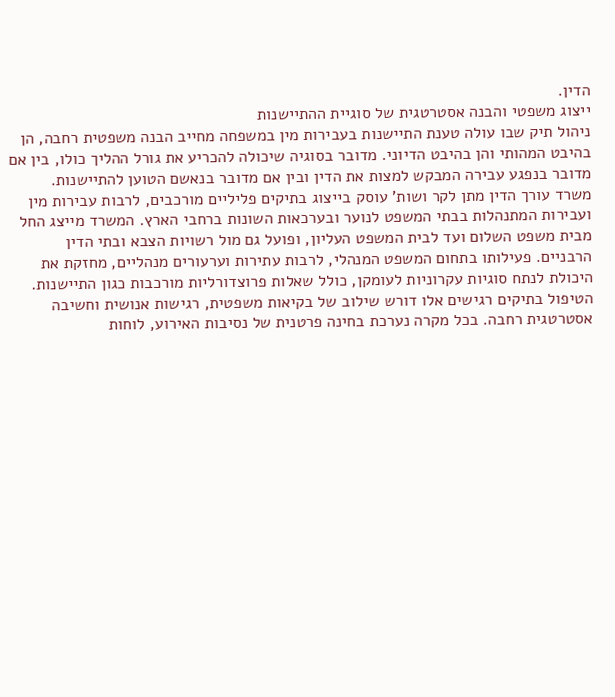הדין.
ייצוג משפטי והבנה אסטרטגית של סוגיית ההתיישנות
ניהול תיק שבו עולה טענת התיישנות בעבירות מין במשפחה מחייב הבנה משפטית רחבה, הן בהיבט המהותי והן בהיבט הדיוני. מדובר בסוגיה שיכולה להכריע את גורל ההליך כולו, בין אם מדובר בנפגע עבירה המבקש למצות את הדין ובין אם מדובר בנאשם הטוען להתיישנות.
משרד עורך הדין מתן לקר ושות' עוסק בייצוג בתיקים פליליים מורכבים, לרבות עבירות מין ועבירות המתנהלות בבתי המשפט לנוער ובערכאות השונות ברחבי הארץ. המשרד מייצג החל מבית משפט השלום ועד לבית המשפט העליון, ופועל גם מול רשויות הצבא ובתי הדין הרבניים. פעילותו בתחום המשפט המנהלי, לרבות עתירות וערעורים מנהליים, מחזקת את היכולת לנתח סוגיות עקרוניות לעומקן, כולל שאלות פרוצדורליות מורכבות כגון התיישנות.
הטיפול בתיקים רגישים אלו דורש שילוב של בקיאות משפטית, רגישות אנושית וחשיבה אסטרטגית רחבה. בכל מקרה נערכת בחינה פרטנית של נסיבות האירוע, לוחות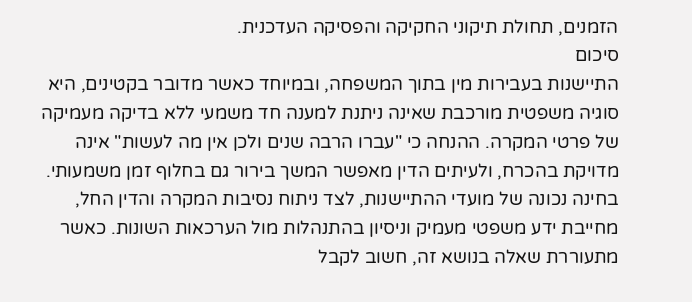הזמנים, תחולת תיקוני החקיקה והפסיקה העדכנית.
סיכום
התיישנות בעבירות מין בתוך המשפחה, ובמיוחד כאשר מדובר בקטינים, היא סוגיה משפטית מורכבת שאינה ניתנת למענה חד משמעי ללא בדיקה מעמיקה של פרטי המקרה. ההנחה כי "עברו הרבה שנים ולכן אין מה לעשות" אינה מדויקת בהכרח, ולעיתים הדין מאפשר המשך בירור גם בחלוף זמן משמעותי.
בחינה נכונה של מועדי ההתיישנות, לצד ניתוח נסיבות המקרה והדין החל, מחייבת ידע משפטי מעמיק וניסיון בהתנהלות מול הערכאות השונות. כאשר מתעוררת שאלה בנושא זה, חשוב לקבל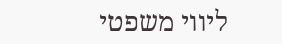ליווי משפטי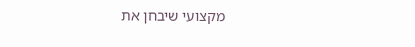מקצועי שיבחן את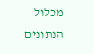מכלול הנתונים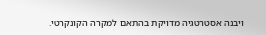ויבנה אסטרטגיה מדויקת בהתאם למקרה הקונקרטי.